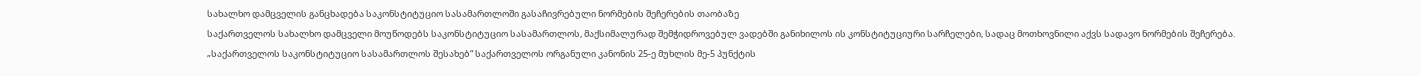სახალხო დამცველის განცხადება საკონსტიტუციო სასამართლოში გასაჩივრებული ნორმების შეჩერების თაობაზე
საქართველოს სახალხო დამცველი მოუწოდებს საკონსტიტუციო სასამართლოს, მაქსიმალურად შემჭიდროვებულ ვადებში განიხილოს ის კონსტიტუციური სარჩელები, სადაც მოთხოვნილი აქვს სადავო ნორმების შეჩერება.
„საქართველოს საკონსტიტუციო სასამართლოს შესახებ“ საქართველოს ორგანული კანონის 25-ე მუხლის მე-5 პუნქტის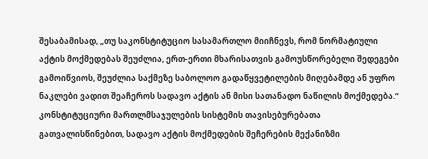შესაბამისად, „თუ საკონსტიტუციო სასამართლო მიიჩნევს, რომ ნორმატიული აქტის მოქმედებას შეუძლია, ერთ-ერთი მხარისათვის გამოუსწორებელი შედეგები გამოიწვიოს, შეუძლია საქმეზე საბოლოო გადაწყვეტილების მიღებამდე ან უფრო ნაკლები ვადით შეაჩეროს სადავო აქტის ან მისი სათანადო ნაწილის მოქმედება.“
კონსტიტუციური მართლმსაჯულების სისტემის თავისებურებათა გათვალისწინებით, სადავო აქტის მოქმედების შეჩერების მექანიზმი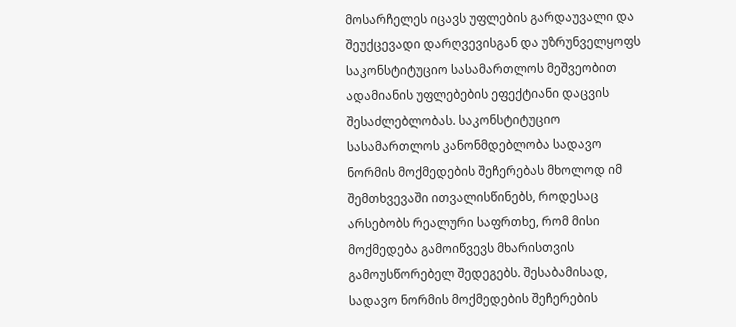მოსარჩელეს იცავს უფლების გარდაუვალი და შეუქცევადი დარღვევისგან და უზრუნველყოფს საკონსტიტუციო სასამართლოს მეშვეობით ადამიანის უფლებების ეფექტიანი დაცვის შესაძლებლობას. საკონსტიტუციო სასამართლოს კანონმდებლობა სადავო ნორმის მოქმედების შეჩერებას მხოლოდ იმ შემთხვევაში ითვალისწინებს, როდესაც არსებობს რეალური საფრთხე, რომ მისი მოქმედება გამოიწვევს მხარისთვის გამოუსწორებელ შედეგებს. შესაბამისად, სადავო ნორმის მოქმედების შეჩერების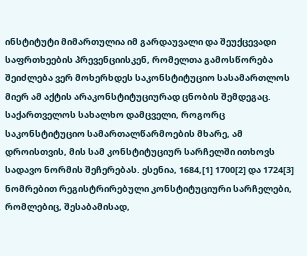ინსტიტუტი მიმართულია იმ გარდაუვალი და შეუქცევადი საფრთხეების პრევენციისკენ, რომელთა გამოსწორება შეიძლება ვერ მოხერხდეს საკონსტიტუციო სასამართლოს მიერ ამ აქტის არაკონსტიტუციურად ცნობის შემდეგაც.
საქართველოს სახალხო დამცველი, როგორც საკონსტიტუციო სამართალწარმოების მხარე, ამ დროისთვის, მის სამ კონსტიტუციურ სარჩელში ითხოვს სადავო ნორმის შეჩერებას. ესენია, 1684,[1] 1700[2] და 1724[3] ნომრებით რეგისტრირებული კონსტიტუციური სარჩელები, რომლებიც, შესაბამისად,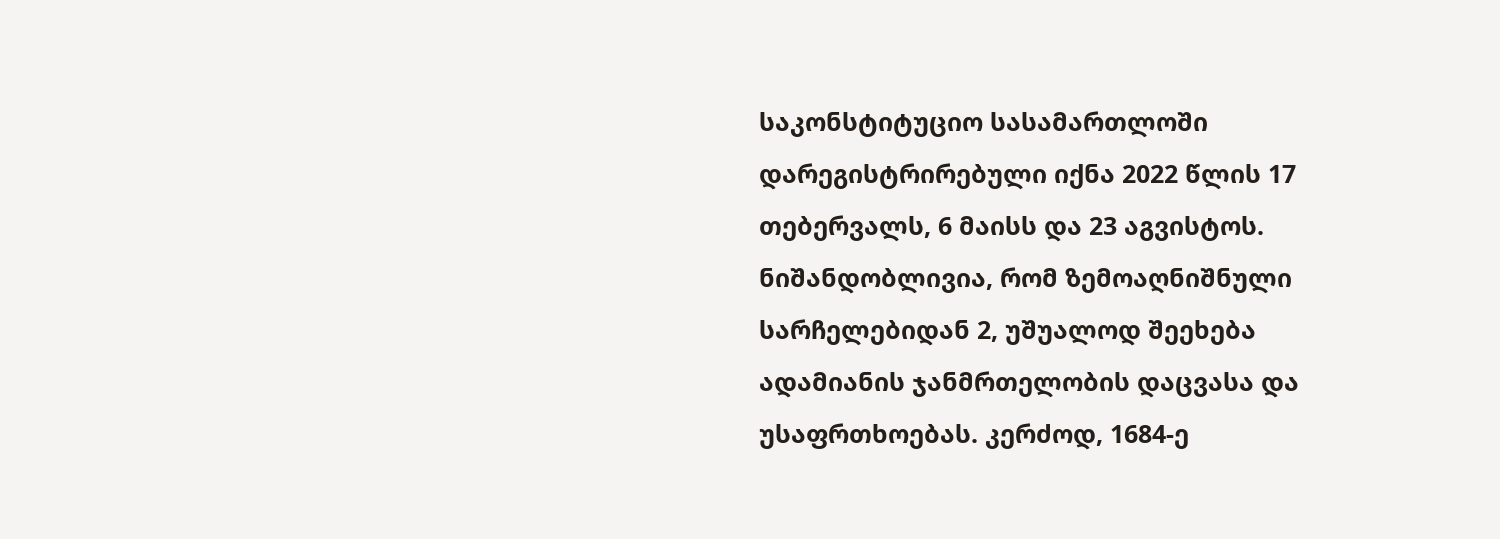საკონსტიტუციო სასამართლოში დარეგისტრირებული იქნა 2022 წლის 17 თებერვალს, 6 მაისს და 23 აგვისტოს.
ნიშანდობლივია, რომ ზემოაღნიშნული სარჩელებიდან 2, უშუალოდ შეეხება ადამიანის ჯანმრთელობის დაცვასა და უსაფრთხოებას. კერძოდ, 1684-ე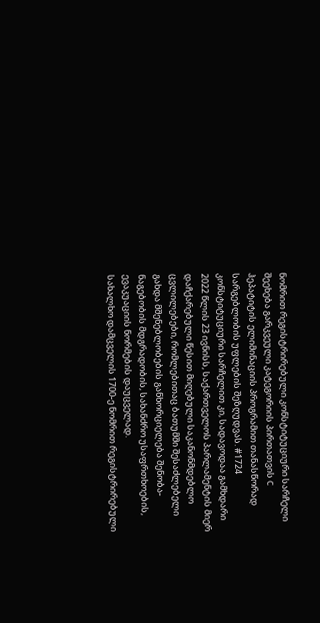ნომრით რეგისტრირებული კონსტიტუციური სარჩელი შეეხება გარკვეული კატეგორიის პირთათვის C ჰეპატიტის ელიმინაციის პროგრამით თანასწორად სარგებლობის უფლების შეზღუდვას. #1724 კონსტიტუციური სარჩელით კი, სადავოდაა გამხდარი 2022 წლის 23 ივნისს, საქართველოს პარლამენტის მიერ დაჩქარებული წესით მიღებული საკანონმდებლო ცვლილებები, რომლებითაც ბათუმში შესაძლებელი გახდა მშენებლობების განხორციელება შენობა-ნაგებობის მდგრადობის, სახანძრო უსაფრთხოების, ევაკუაციის ნორმების დაუცველად.
სახალხო დამცველის 1700-ე ნომრით რეგისტრირებული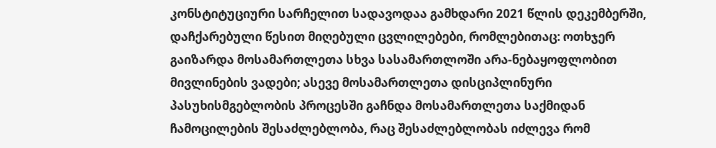კონსტიტუციური სარჩელით სადავოდაა გამხდარი 2021 წლის დეკემბერში, დაჩქარებული წესით მიღებული ცვლილებები, რომლებითაც: ოთხჯერ გაიზარდა მოსამართლეთა სხვა სასამართლოში არა-ნებაყოფლობით მივლინების ვადები; ასევე მოსამართლეთა დისციპლინური პასუხისმგებლობის პროცესში გაჩნდა მოსამართლეთა საქმიდან ჩამოცილების შესაძლებლობა, რაც შესაძლებლობას იძლევა რომ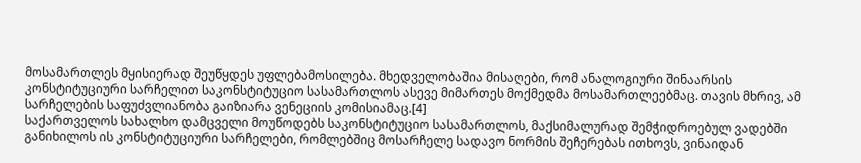მოსამართლეს მყისიერად შეუწყდეს უფლებამოსილება. მხედველობაშია მისაღები, რომ ანალოგიური შინაარსის კონსტიტუციური სარჩელით საკონსტიტუციო სასამართლოს ასევე მიმართეს მოქმედმა მოსამართლეებმაც. თავის მხრივ, ამ სარჩელების საფუძვლიანობა გაიზიარა ვენეციის კომისიამაც.[4]
საქართველოს სახალხო დამცველი მოუწოდებს საკონსტიტუციო სასამართლოს, მაქსიმალურად შემჭიდროებულ ვადებში განიხილოს ის კონსტიტუციური სარჩელები, რომლებშიც მოსარჩელე სადავო ნორმის შეჩერებას ითხოვს, ვინაიდან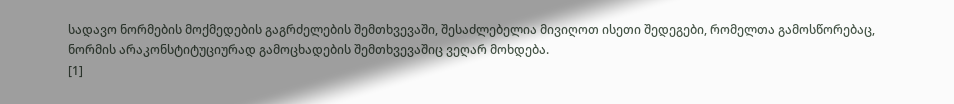სადავო ნორმების მოქმედების გაგრძელების შემთხვევაში, შესაძლებელია მივიღოთ ისეთი შედეგები, რომელთა გამოსწორებაც, ნორმის არაკონსტიტუციურად გამოცხადების შემთხვევაშიც ვეღარ მოხდება.
[1]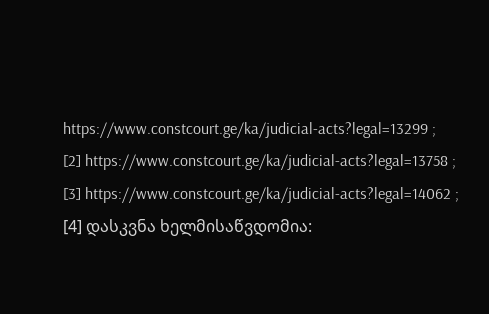https://www.constcourt.ge/ka/judicial-acts?legal=13299 ;
[2] https://www.constcourt.ge/ka/judicial-acts?legal=13758 ;
[3] https://www.constcourt.ge/ka/judicial-acts?legal=14062 ;
[4] დასკვნა ხელმისაწვდომია: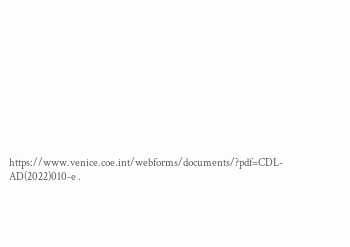https://www.venice.coe.int/webforms/documents/?pdf=CDL-AD(2022)010-e .